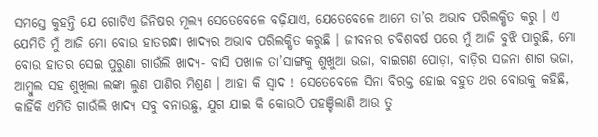ସମସ୍ତେ କୁହନ୍ତି ଯେ ଗୋଟିଏ ଜିନିଷର ମୂଲ୍ୟ ସେତେବେଳେ ବଢ଼ିଯାଏ, ଯେତେବେଳେ ଆମେ ତା’ର ଅଭାବ ପରିଲକ୍ଷିତ କରୁ । ଏ ଯେମିତି ମୁଁ ଆଜି ମୋ ବୋଉ ହାତରନ୍ଧା ଖାଦ୍ୟର ଅଭାବ ପରିଲକ୍ଷିତ କରୁଛି । ଜୀବନର ଚବିଶବର୍ଷ ପରେ ମୁଁ ଆଜି ବୁଝି ପାରୁଛି, ମୋ ବୋଉ ହାତର ସେଇ ପୁରୁଣା ଗାଉଁଲି ଖାଦ୍ୟ- ବାସି ପଖାଳ ତା’ସାଙ୍ଗକୁ ଶୁଖୁଆ ଭଜା, ବାଇଗଣ ପୋଡ଼ା, ବାଡ଼ିର ସଜନା ଶାଗ ଭଜା, ଆମ୍ବୁଲ ସହ ଶୁଖିଲା ଲଙ୍କା ଲୁଣ ପାଣିର ମିଶ୍ରଣ । ଆହା କି ସ୍ଵାଦ ! ସେତେବେଳେ ସିନା ବିରକ୍ତ ହୋଇ ବହୁତ ଥର ବୋଉକୁ କହିଛି, କାହିଁକି ଏମିତି ଗାଉଁଲି ଖାଦ୍ୟ ସବୁ ବନାଉଛୁ, ଯୁଗ ଯାଇ କି କୋଉଠି ପହଞ୍ଚିଲାଣି ଆଉ ତୁ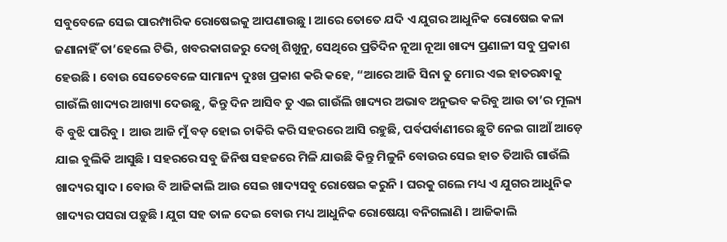ସବୁବେଳେ ସେଇ ପାରମ୍ପାରିକ ରୋଷେଇକୁ ଆପଣାଉଛୁ । ଆରେ ତୋତେ ଯଦି ଏ ଯୁଗର ଆଧୁନିକ ରୋଷେଇ କଳା ଜଣାନାହିଁ ତା’ହେଲେ ଟିଭି, ଖବରକାଗଜରୁ ଦେଖି ଶିଖୁନୁ, ସେଥିରେ ପ୍ରତିଦିନ ନୂଆ ନୂଆ ଖାଦ୍ୟ ପ୍ରଣାଳୀ ସବୁ ପ୍ରକାଶ ହେଉଛି । ବୋଉ ସେତେବେଳେ ସାମାନ୍ୟ ଦୁଃଖ ପ୍ରକାଶ କରି କହେ, “ଆରେ ଆଜି ସିନା ତୁ ମୋର ଏଇ ହାତରନ୍ଧାକୁ ଗାଉଁଲି ଖାଦ୍ୟର ଆଖ୍ୟା ଦେଉଛୁ, କିନ୍ତୁ ଦିନ ଆସିବ ତୁ ଏଇ ଗାଉଁଲି ଖାଦ୍ୟର ଅଭାବ ଅନୁଭବ କରିବୁ ଆଉ ତା’ର ମୂଲ୍ୟ ବି ବୁଝି ପାରିବୁ । ଆଉ ଆଜି ମୁଁ ବଡ଼ ହୋଇ ଚାକିରି କରି ସହରରେ ଆସି ରହୁଛି, ପର୍ବପର୍ବାଣୀରେ ଛୁଟି ନେଇ ଗାଆଁ ଆଡ଼େ ଯାଇ ବୁଲିକି ଆସୁଛି । ସହରରେ ସବୁ ଜିନିଷ ସହଜରେ ମିଳି ଯାଉଛି କିନ୍ତୁ ମିଳୁନି ବୋଉର ସେଇ ହାତ ତିଆରି ଗାଉଁଲି ଖାଦ୍ୟର ସ୍ଵାଦ । ବୋଉ ବି ଆଜିକାଲି ଆଉ ସେଇ ଖାଦ୍ୟସବୁ ରୋଷେଇ କରୁନି । ଘରକୁ ଗଲେ ମଧ୍ୟ ଏ ଯୁଗର ଆଧୁନିକ ଖାଦ୍ୟର ପସରା ପଡ଼ୁଛି । ଯୁଗ ସହ ତାଳ ଦେଇ ବୋଉ ମଧ୍ୟ ଆଧୁନିକ ରୋଷେୟା ବନିଗଲାଣି । ଆଜିକାଲି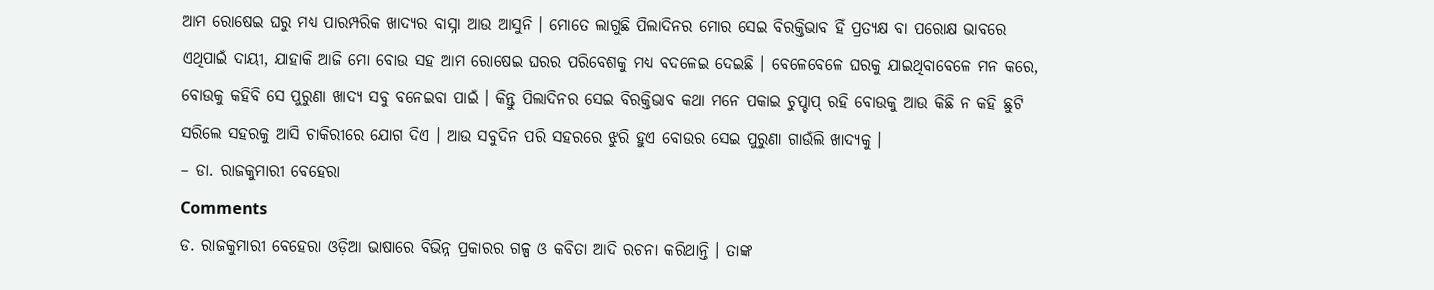ଆମ ରୋଷେଇ ଘରୁ ମଧ୍ୟ ପାରମ୍ପରିକ ଖାଦ୍ୟର ବାସ୍ନା ଆଉ ଆସୁନି । ମୋତେ ଲାଗୁଛି ପିଲାଦିନର ମୋର ସେଇ ବିରକ୍ତିଭାବ ହିଁ ପ୍ରତ୍ୟକ୍ଷ ବା ପରୋକ୍ଷ ଭାବରେ ଏଥିପାଇଁ ଦାୟୀ, ଯାହାକି ଆଜି ମୋ ବୋଉ ସହ ଆମ ରୋଷେଇ ଘରର ପରିବେଶକୁ ମଧ୍ୟ ବଦଳେଇ ଦେଇଛି । ବେଳେବେଳେ ଘରକୁ ଯାଇଥିବାବେଳେ ମନ କରେ, ବୋଉକୁ କହିବି ସେ ପୁରୁଣା ଖାଦ୍ୟ ସବୁ ବନେଇବା ପାଇଁ । କିନ୍ତୁ ପିଲାଦିନର ସେଇ ବିରକ୍ତିଭାବ କଥା ମନେ ପକାଇ ଚୁପ୍ଚାପ୍ ରହି ବୋଉକୁ ଆଉ କିଛି ନ କହି ଛୁଟି ସରିଲେ ସହରକୁ ଆସି ଚାକିରୀରେ ଯୋଗ ଦିଏ । ଆଉ ସବୁଦିନ ପରି ସହରରେ ଝୁରି ହୁଏ ବୋଉର ସେଇ ପୁରୁଣା ଗାଉଁଲି ଖାଦ୍ୟକୁ ।
– ଡା. ରାଜକୁମାରୀ ବେହେରା
Comments
ଡ. ରାଜକୁମାରୀ ବେହେରା ଓଡ଼ିଆ ଭାଷାରେ ବିଭିନ୍ନ ପ୍ରକାରର ଗଳ୍ପ ଓ କବିତା ଆଦି ରଚନା କରିଥାନ୍ତି । ତାଙ୍କ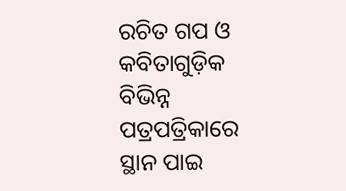ରଚିତ ଗପ ଓ କବିତାଗୁଡ଼ିକ ବିଭିନ୍ନ ପତ୍ରପତ୍ରିକାରେ ସ୍ଥାନ ପାଇ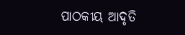ପାଠକୀୟ ଆଦୃତି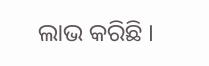ଲାଭ କରିଛି ।